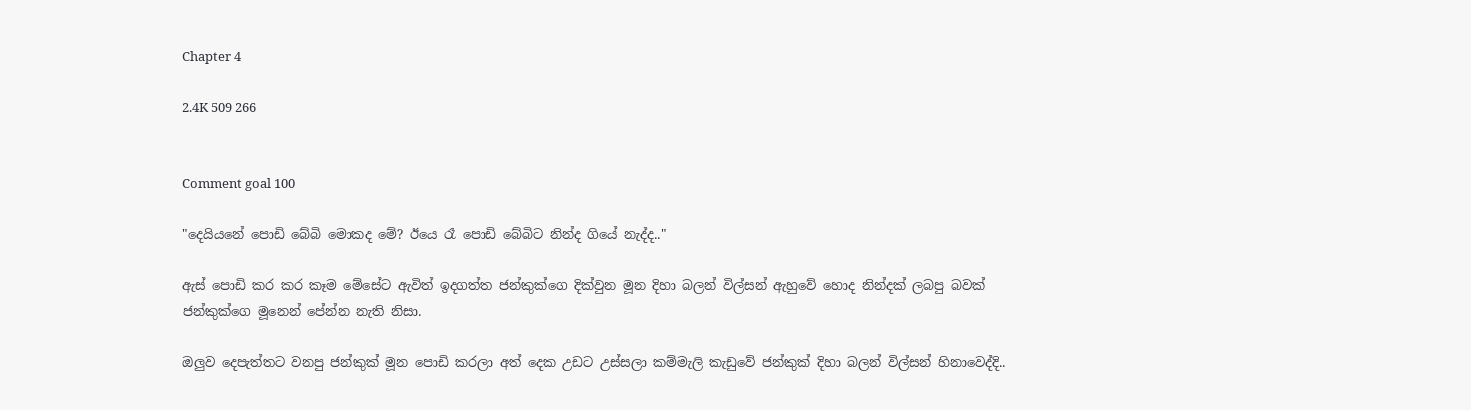Chapter 4

2.4K 509 266


Comment goal 100

"දෙයියනේ පොඩි බේබි මොකද මේ? ඊයෙ රෑ පොඩි බේබිට නින්ද ගියේ නැද්ද.."

ඇස් පොඩි කර කර කෑම මේසේට ඇවිත් ඉදගත්ත ජන්කුක්ගෙ දික්වුන මූන දිහා බලන් විල්සන් ඇහුවේ හොද නින්දක් ලබපු බවක් ජන්කුක්ගෙ මූනෙන් පේන්න නැති නිසා.

ඔලුව දෙපැත්තට වනපු ජන්කුක් මූන පොඩි කරලා අත් දෙක උඩට උස්සලා කම්මැලි කැඩුවේ ජන්කුක් දිහා බලන් විල්සන් හිනාවෙද්දි..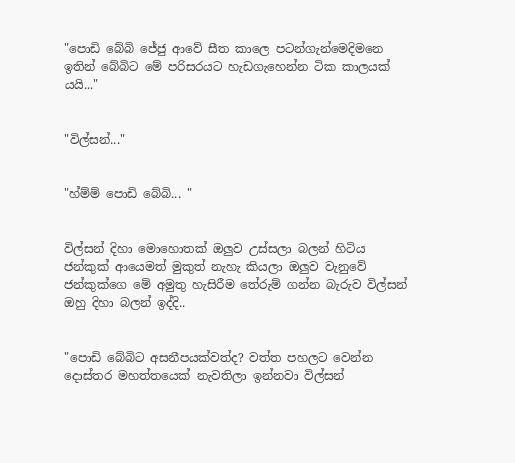"පොඩි බේබි ජේජු ආවේ සීත කාලෙ පටන්ගැන්මෙදිමනෙ ඉතින් බේබිට මේ පරිසරයට හැඩගැහෙන්න ටික කාලයක් යයි..."


"විල්සන්..."


"හ්ම්ම් පොඩි බේබි... "


විල්සන් දිහා මොහොතක් ඔලුව උස්සලා බලන් හිටිය ජන්කුක් ආයෙමත් මුකුත් නැහැ කියලා ඔලුව වැනුවේ ජන්කුක්ගෙ මේ අමුතු හැසිරීම තේරුම් ගන්න බැරුව විල්සන් ඔහු දිහා බලන් ඉද්දි..


"පොඩි බේබිට අසනීපයක්වත්ද? වත්ත පහලට වෙන්න දොස්තර මහත්තයෙක් නැවතිලා ඉන්නවා විල්සන්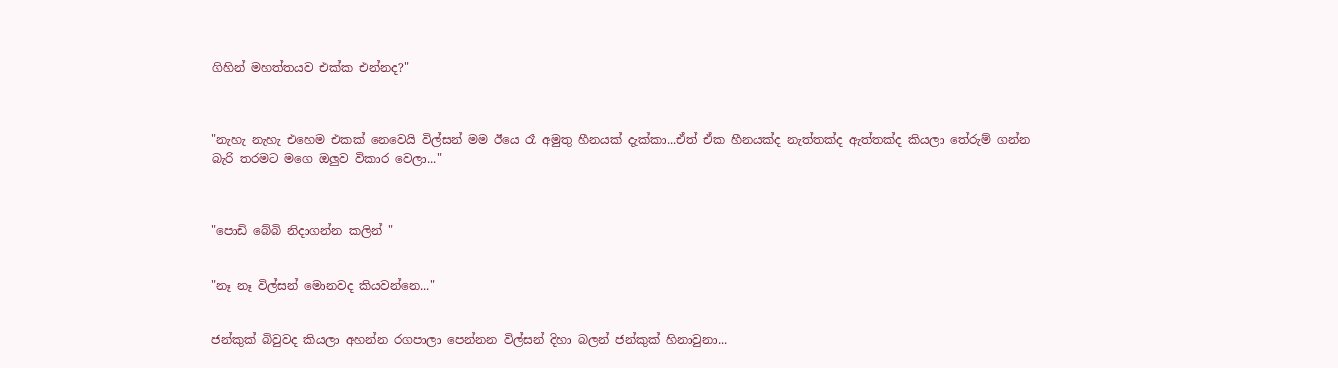ගිහින් මහත්තයව එක්ක එන්නද?"



"නැහැ නැහැ එහෙම එකක් නෙවෙයි විල්සන් මම ඊයෙ රෑ අමුතු හීනයක් දැක්කා...ඒත් ඒක හීනයක්ද නැත්තක්ද ඇත්තක්ද කියලා තේරුම් ගන්න බැරි තරමට මගෙ ඔලුව විකාර වෙලා..."



"පොඩි බේබි නිදාගන්න කලින් "


"නෑ නෑ විල්සන් මොනවද කියවන්නෙ..."


ජන්කුක් බිවුවද කියලා අහන්න රගපාලා පෙන්නන විල්සන් දිහා බලන් ජන්කුක් හිනාවුනා...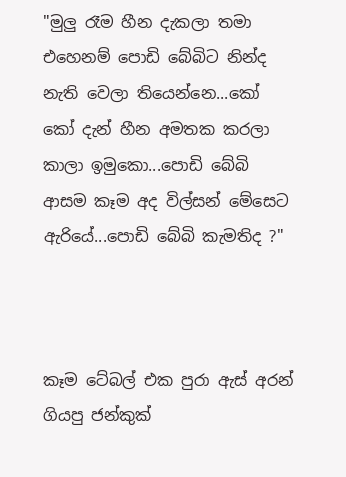"මුලු රෑම හීන දැකලා තමා එහෙනම් පොඩි බේබිට නින්ද නැති වෙලා තියෙන්නෙ...කෝ කෝ දැන් හීන අමතක කරලා කාලා ඉමුකො...පොඩි බේබි ආසම කෑම අද විල්සන් මේසෙට ඇරියේ...පොඩි බේබි කැමතිද ?"



කෑම ටේබල් එක පුරා ඇස් අරන් ගියපු ජන්කුක්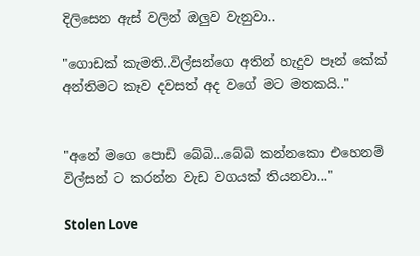දිලිසෙන ඇස් වලින් ඔලුව වැනුවා..

"ගොඩක් කැමති..විල්සන්ගෙ අතින් හැදුව පෑන් කේක් අන්තිමට කෑව දවසත් අද වගේ මට මතකයි.."


"අනේ මගෙ පොඩි බේබි...බේබි කන්නකො එහෙනම් විල්සන් ට කරන්න වැඩ වගයක් තියනවා..."

Stolen Love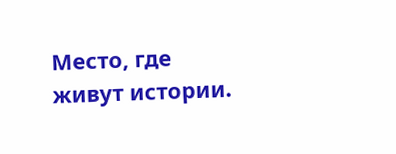Место, где живут истории.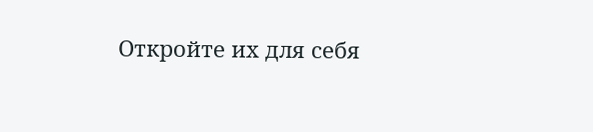Откройте их для себя